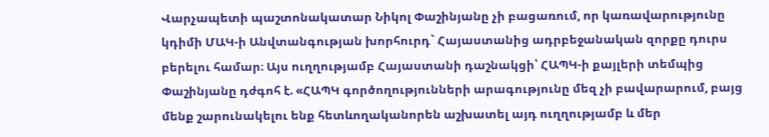Վարչապետի պաշտոնակատար Նիկոլ Փաշինյանը չի բացառում, որ կառավարությունը կդիմի ՄԱԿ-ի Անվտանգության խորհուրդ` Հայաստանից ադրբեջանական զորքը դուրս բերելու համար։ Այս ուղղությամբ Հայաստանի դաշնակցի՝ ՀԱՊԿ-ի քայլերի տեմպից Փաշինյանը դժգոհ է. «ՀԱՊԿ գործողությունների արագությունը մեզ չի բավարարում, բայց մենք շարունակելու ենք հետևողականորեն աշխատել այդ ուղղությամբ և մեր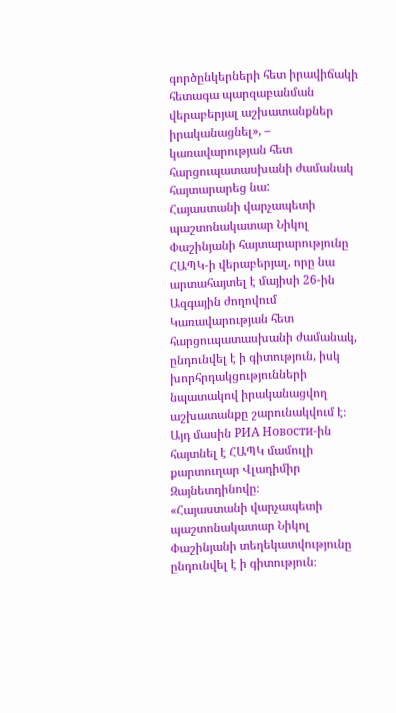գործընկերների հետ իրավիճակի հետագա պարզաբանման վերաբերյալ աշխատանքներ իրականացնել», – կառավարության հետ հարցուպատասխանի ժամանակ հայտարարեց նա:
Հայաստանի վարչապետի պաշտոնակատար Նիկոլ Փաշինյանի հայտարարությունը ՀԱՊԿ-ի վերաբերյալ, որը նա արտահայտել է մայիսի 26-ին Ազգային ժողովում Կառավարության հետ հարցուպատասխանի ժամանակ, ընդունվել է ի գիտություն, իսկ խորհրդակցությունների նպատակով իրականացվող աշխատանքը շարունակվում է։ Այդ մասին РИА Новости-ին հայտնել է ՀԱՊԿ մամուլի քարտուղար Վլադիմիր Զայնետդինովը։
«Հայաստանի վարչապետի պաշտոնակատար Նիկոլ Փաշինյանի տեղեկատվությունը ընդունվել է ի գիտություն։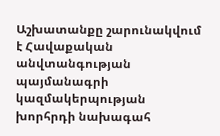Աշխատանքը շարունակվում է Հավաքական անվտանգության պայմանագրի կազմակերպության խորհրդի նախագահ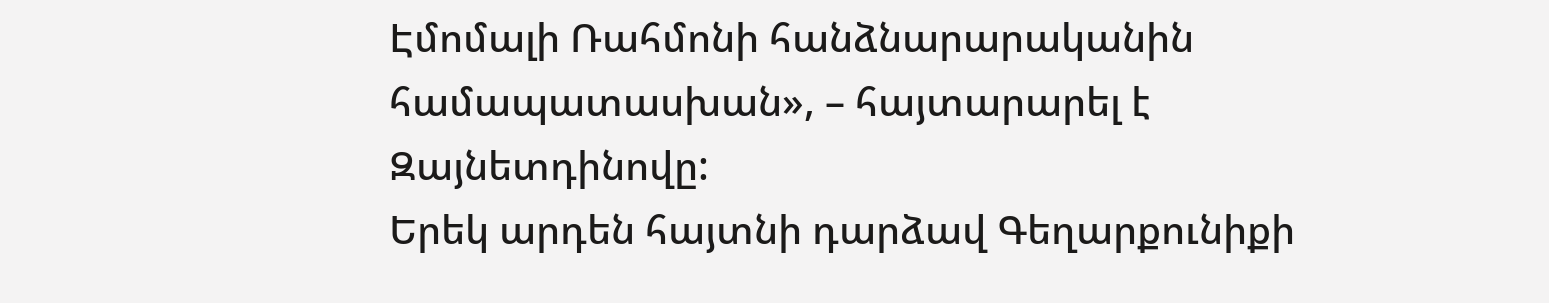Էմոմալի Ռահմոնի հանձնարարականին համապատասխան», – հայտարարել է Զայնետդինովը:
Երեկ արդեն հայտնի դարձավ Գեղարքունիքի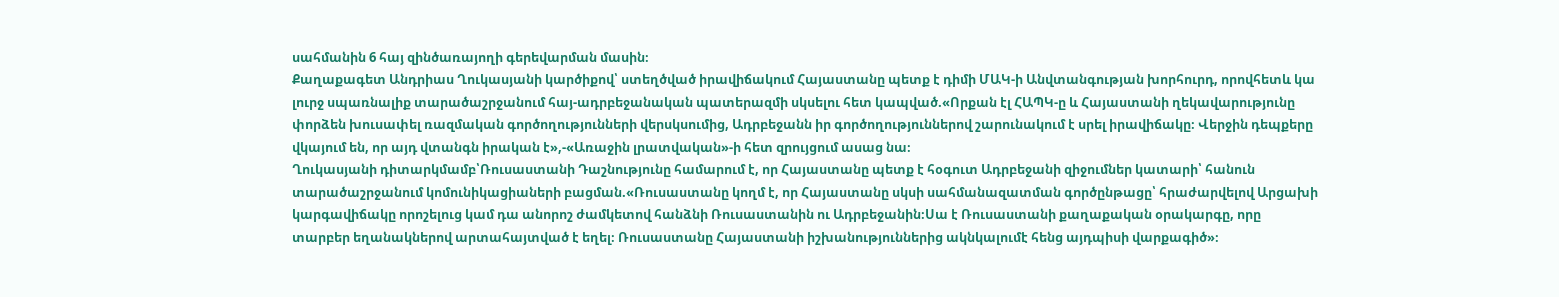սահմանին 6 հայ զինծառայողի գերեվարման մասին։
Քաղաքագետ Անդրիաս Ղուկասյանի կարծիքով՝ ստեղծված իրավիճակում Հայաստանը պետք է դիմի ՄԱԿ-ի Անվտանգության խորհուրդ, որովհետև կա լուրջ սպառնալիք տարածաշրջանում հայ-ադրբեջանական պատերազմի սկսելու հետ կապված.«Որքան էլ ՀԱՊԿ-ը և Հայաստանի ղեկավարությունը փորձեն խուսափել ռազմական գործողությունների վերսկսումից, Ադրբեջանն իր գործողություններով շարունակում է սրել իրավիճակը։ Վերջին դեպքերը վկայում են, որ այդ վտանգն իրական է»,-«Առաջին լրատվական»-ի հետ զրույցում ասաց նա։
Ղուկասյանի դիտարկմամբ՝Ռուսաստանի Դաշնությունը համարում է, որ Հայաստանը պետք է հօգուտ Ադրբեջանի զիջումներ կատարի՝ հանուն տարածաշրջանում կոմունիկացիաների բացման.«Ռուսաստանը կողմ է, որ Հայաստանը սկսի սահմանազատման գործընթացը՝ հրաժարվելով Արցախի կարգավիճակը որոշելուց կամ դա անորոշ ժամկետով հանձնի Ռուսաստանին ու Ադրբեջանին։Սա է Ռուսաստանի քաղաքական օրակարգը, որը տարբեր եղանակներով արտահայտված է եղել։ Ռուսաստանը Հայաստանի իշխանություններից ակնկալումէ հենց այդպիսի վարքագիծ»։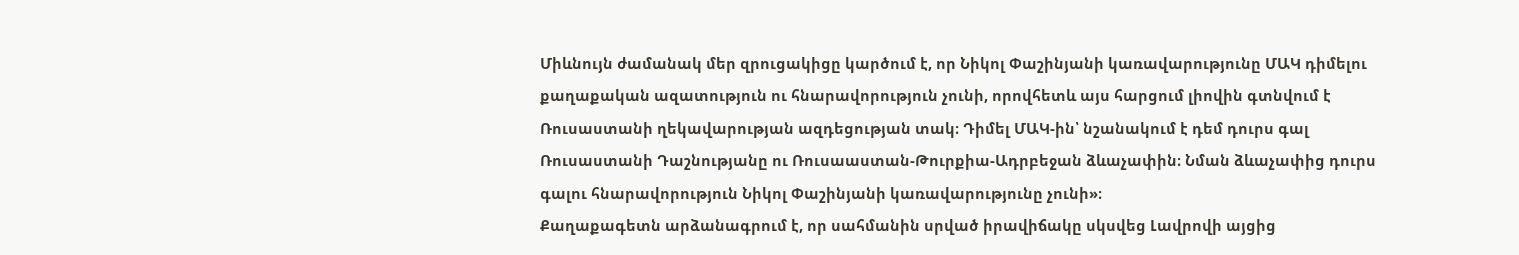Միևնույն ժամանակ մեր զրուցակիցը կարծում է, որ Նիկոլ Փաշինյանի կառավարությունը ՄԱԿ դիմելու քաղաքական ազատություն ու հնարավորություն չունի, որովհետև այս հարցում լիովին գտնվում է Ռուսաստանի ղեկավարության ազդեցության տակ։ Դիմել ՄԱԿ-ին՝ նշանակում է դեմ դուրս գալ Ռուսաստանի Դաշնությանը ու Ռուսաաստան-Թուրքիա-Ադրբեջան ձևաչափին։ Նման ձևաչափից դուրս գալու հնարավորություն Նիկոլ Փաշինյանի կառավարությունը չունի»։
Քաղաքագետն արձանագրում է, որ սահմանին սրված իրավիճակը սկսվեց Լավրովի այցից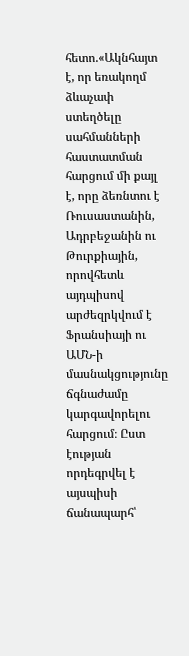հետո.«Ակնհայտ է, որ եռակողմ ձևաչափ ստեղծելը սահմանների հաստատման հարցում մի քայլ է, որը ձեռնտու է Ռուսաստանին, Ադրբեջանին ու Թուրքիային, որովհետև այդպիսով արժեզրկվում է Ֆրանսիայի ու ԱՄՆ-ի մասնակցությունը ճգնաժամը կարգավորելու հարցում։ Ըստ էության որդեգրվել է այսպիսի ճանապարհ՝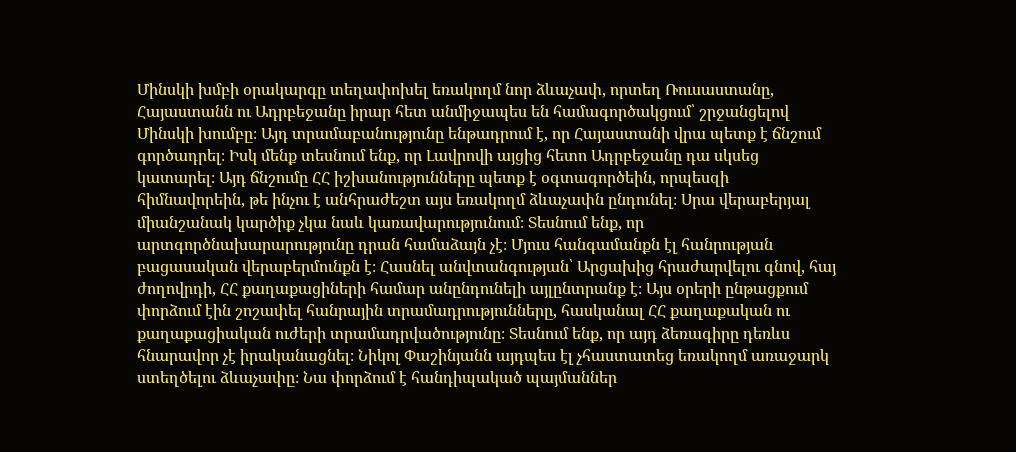Մինսկի խմբի օրակարգը տեղափոխել եռակողմ նոր ձևաչափ, որտեղ Ռուսաստանը, Հայաստանն ու Ադրբեջանը իրար հետ անմիջապես են համագործակցում՝ շրջանցելով Մինսկի խումբը։ Այդ տրամաբանությունը ենթադրում է, որ Հայաստանի վրա պետք է ճնշում գործադրել։ Իսկ մենք տեսնում ենք, որ Լավրովի այցից հետո Ադրբեջանը դա սկսեց կատարել։ Այդ ճնշումը ՀՀ իշխանությունները պետք է օգտագործեին, որպեսզի հիմնավորեին, թե ինչու է անհրաժեշտ այս եռակողմ ձևաչափն ընդունել։ Սրա վերաբերյալ միանշանակ կարծիք չկա նաև կառավարությունում։ Տեսնում ենք, որ արտգործնախարարությունը դրան համաձայն չէ։ Մյուս հանգամանքն էլ հանրության բացասական վերաբերմունքն է։ Հասնել անվտանգության՝ Արցախից հրաժարվելու գնով, հայ ժողովրդի, ՀՀ քաղաքացիների համար անընդունելի այլընտրանք է։ Այս օրերի ընթացքում փորձում էին շոշափել հանրային տրամադրությունները, հասկանալ ՀՀ քաղաքական ու քաղաքացիական ուժերի տրամադրվածությունը։ Տեսնում ենք, որ այդ ձեռագիրը դեռևս հնարավոր չէ իրականացնել։ Նիկոլ Փաշինյանն այդպես էլ չհաստատեց եռակողմ առաջարկ ստեղծելու ձևաչափը։ Նա փորձում է հանդիպակած պայմաններ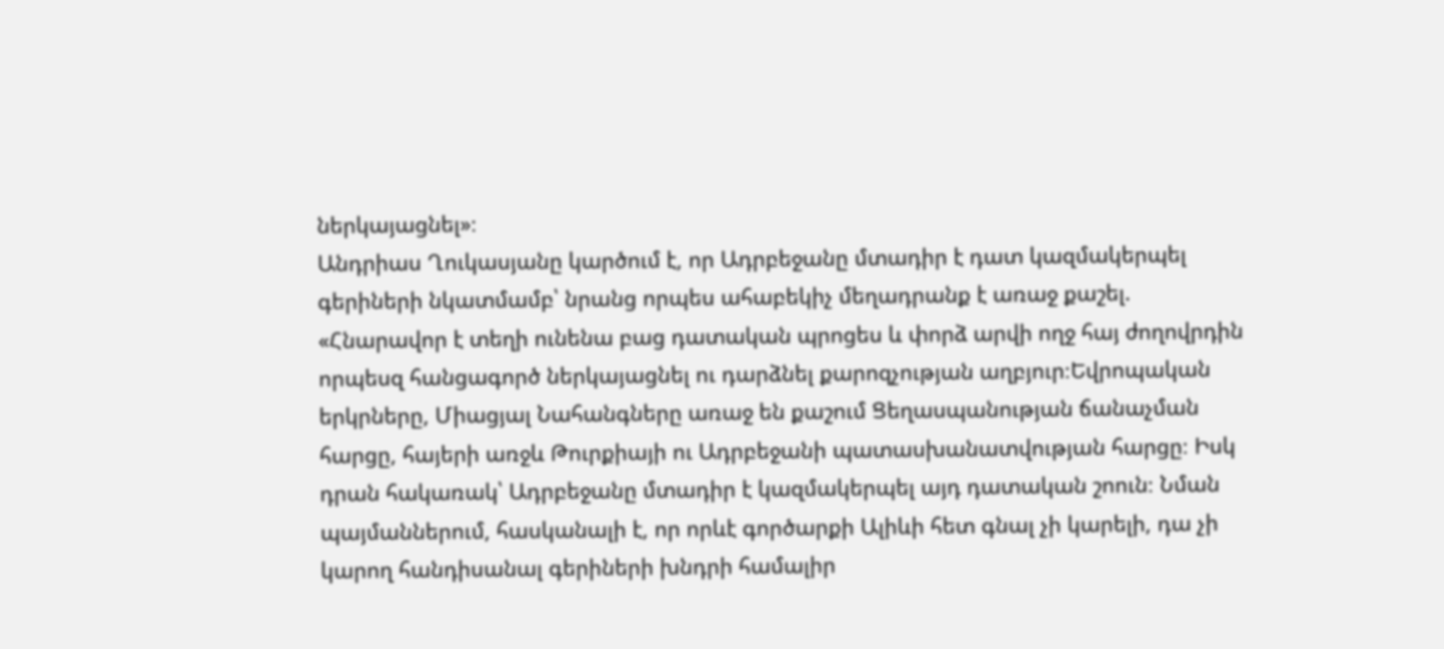ներկայացնել»։
Անդրիաս Ղուկասյանը կարծում է, որ Ադրբեջանը մտադիր է դատ կազմակերպել գերիների նկատմամբ՝ նրանց որպես ահաբեկիչ մեղադրանք է առաջ քաշել. «Հնարավոր է տեղի ունենա բաց դատական պրոցես և փորձ արվի ողջ հայ ժողովրդին որպեսզ հանցագործ ներկայացնել ու դարձնել քարոզչության աղբյուր։Եվրոպական երկրները, Միացյալ Նահանգները առաջ են քաշում Ցեղասպանության ճանաչման հարցը, հայերի առջև Թուրքիայի ու Ադրբեջանի պատասխանատվության հարցը։ Իսկ դրան հակառակ՝ Ադրբեջանը մտադիր է կազմակերպել այդ դատական շոուն։ Նման պայմաններում, հասկանալի է, որ որևէ գործարքի Ալիևի հետ գնալ չի կարելի, դա չի կարող հանդիսանալ գերիների խնդրի համալիր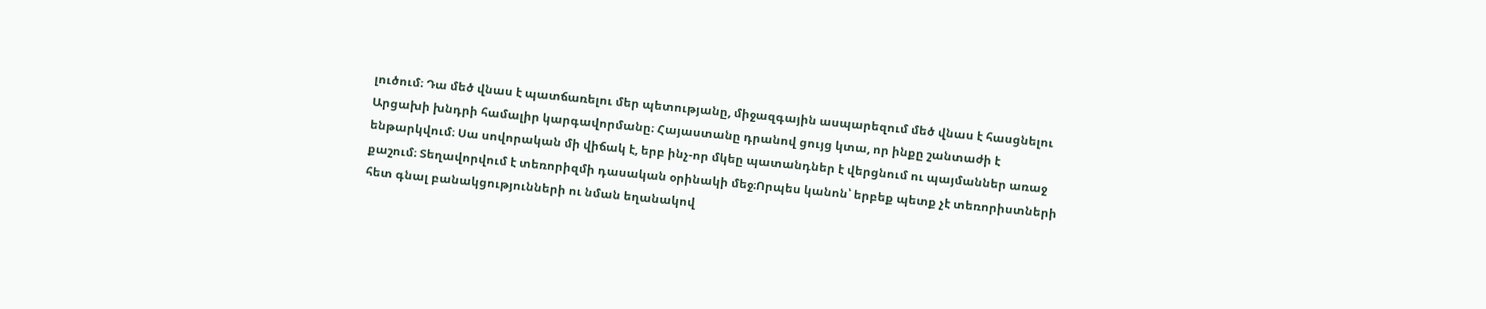լուծում։ Դա մեծ վնաս է պատճառելու մեր պետությանը, միջազգային ասպարեզում մեծ վնաս է հասցնելու Արցախի խնդրի համալիր կարգավորմանը։ Հայաստանը դրանով ցույց կտա, որ ինքը շանտաժի է ենթարկվում։ Սա սովորական մի վիճակ է, երբ ինչ-որ մկեը պատանդներ է վերցնում ու պայմաններ առաջ քաշում։ Տեղավորվում է տեռորիզմի դասական օրինակի մեջ։Որպես կանոն՝ երբեք պետք չէ տեռորիստների հետ գնալ բանակցությունների ու նման եղանակով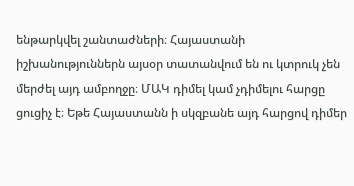ենթարկվել շանտաժների։ Հայաստանի իշխանություններն այսօր տատանվում են ու կտրուկ չեն մերժել այդ ամբողջը։ ՄԱԿ դիմել կամ չդիմելու հարցը ցուցիչ է։ Եթե Հայաստանն ի սկզբանե այդ հարցով դիմեր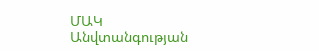ՄԱԿ Անվտանգության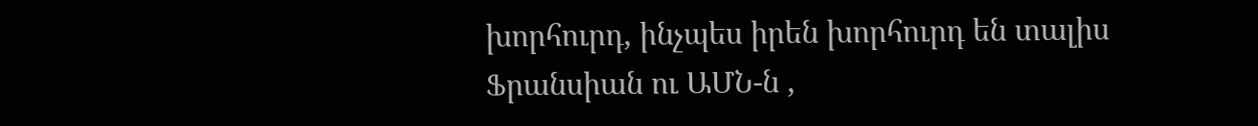խորհուրդ, ինչպես իրեն խորհուրդ են տալիս Ֆրանսիան ու ԱՄՆ-ն ,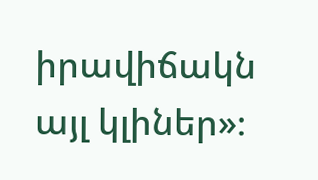իրավիճակն այլ կլիներ»։